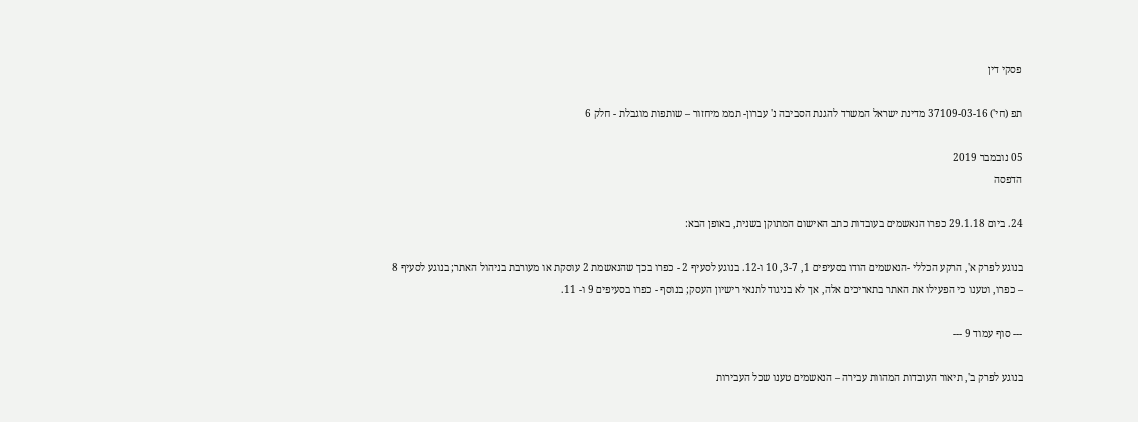פסקי דין

תפ (חי') 37109-03-16 מדינת ישראל המשרד להגנת הסביבה נ' עברון- תממ מיחזור – שותפות מוגבלת - חלק 6

05 נובמבר 2019
הדפסה

24. ביום 29.1.18 כפרו הנאשמים בעובדות כתב האישום המתוקן בשנית, באופן הבא:

בנוגע לפרק א', הרקע הכללי -הנאשמים הודו בסעיפים 1, 3-7, 10 ו-12. בנוגע לסעיף 2 - כפרו בכך שהנאשמת 2 עוסקת או מעורבת בניהול האתר; בנוגע לסעיף 8 – כפרו, וטענו כי הפעילו את האתר בתאריכים אלה, אך לא בניגוד לתנאי רישיון העסק; בנוסף - כפרו בסעיפים 9 ו- 11.

--- סוף עמוד 9 ---

בנוגע לפרק ב', תיאור העובדות המהוות עבירה – הנאשמים טענו שכל העבירות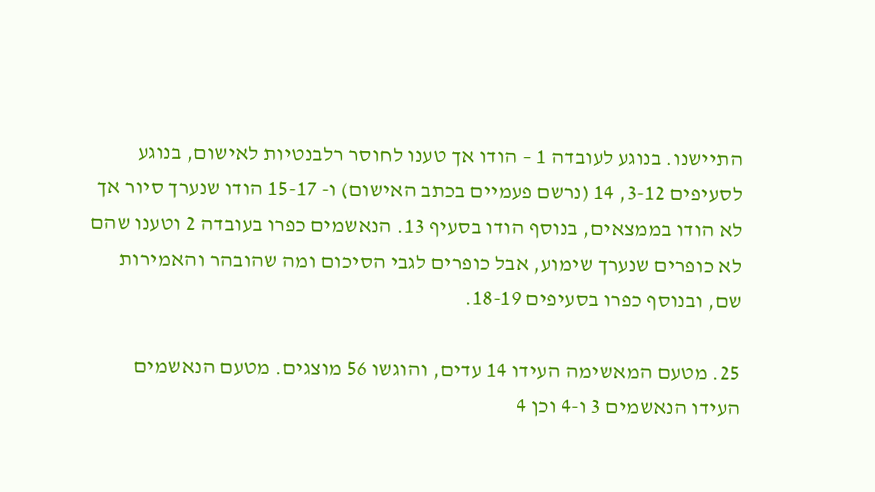התיישנו. בנוגע לעובדה 1 – הודו אך טענו לחוסר רלבנטיות לאישום, בנוגע לסעיפים 3-12, 14 (נרשם פעמיים בכתב האישום) ו- 15-17 הודו שנערך סיור אך לא הודו בממצאים, בנוסף הודו בסעיף 13. הנאשמים כפרו בעובדה 2 וטענו שהם לא כופרים שנערך שימוע, אבל כופרים לגבי הסיכום ומה שהובהר והאמירות שם, ובנוסף כפרו בסעיפים 18-19.

25. מטעם המאשימה העידו 14 עדים, והוגשו 56 מוצגים. מטעם הנאשמים העידו הנאשמים 3 ו-4 וכן 4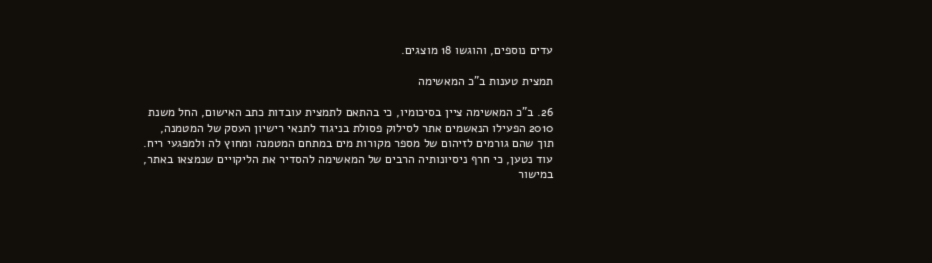עדים נוספים, והוגשו 18 מוצגים.

תמצית טענות ב"כ המאשימה

26. ב"כ המאשימה ציין בסיכומיו, כי בהתאם לתמצית עובדות כתב האישום, החל משנת 2010 הפעילו הנאשמים אתר לסילוק פסולת בניגוד לתנאי רישיון העסק של המטמנה, תוך שהם גורמים לזיהום של מספר מקורות מים במתחם המטמנה ומחוץ לה ולמפגעי ריח. עוד נטען, כי חרף ניסיונותיה הרבים של המאשימה להסדיר את הליקויים שנמצאו באתר, במישור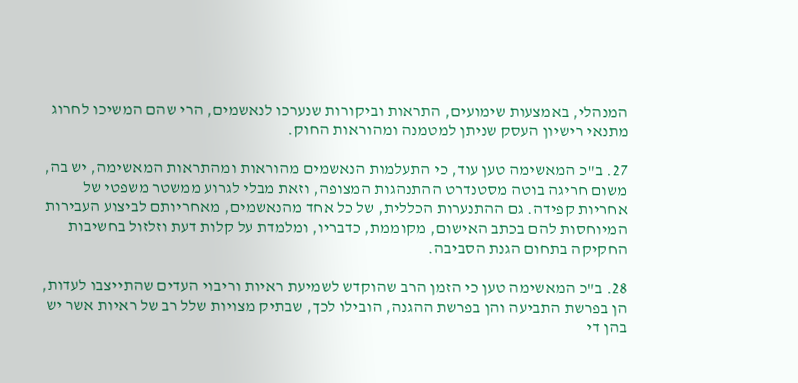המנהלי, באמצעות שימועים, התראות וביקורות שנערכו לנאשמים, הרי שהם המשיכו לחרוג מתנאי רישיון העסק שניתן למטמנה ומהוראות החוק.

27. ב"כ המאשימה טען עוד, כי התעלמות הנאשמים מהוראות ומהתראות המאשימה, יש בה, משום חריגה בוטה מסטנדרט ההתנהגות המצופה, וזאת מבלי לגרוע ממשטר משפטי של אחריות קפידה. גם ההתנערות הכללית, של כל אחד מהנאשמים, מאחריותם לביצוע העבירות המיוחסות להם בכתב האישום, מקוממת, כדבריו, ומלמדת על קלות דעת וזלזול בחשיבות החקיקה בתחום הגנת הסביבה.

28. ב"כ המאשימה טען כי הזמן הרב שהוקדש לשמיעת ראיות וריבוי העדים שהתייצבו לעדות, הן בפרשת התביעה והן בפרשת ההגנה, הובילו לכך, שבתיק מצויות שלל רב של ראיות אשר יש בהן די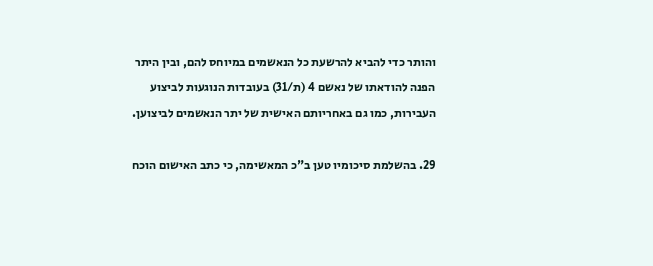והותר כדי להביא להרשעת כל הנאשמים במיוחס להם, ובין היתר הפנה להודאתו של נאשם 4 (ת/31) בעובדות הנוגעות לביצוע העבירות, כמו גם באחריותם האישית של יתר הנאשמים לביצוען.

29. בהשלמת סיכומיו טען ב"כ המאשימה, כי כתב האישום הוכח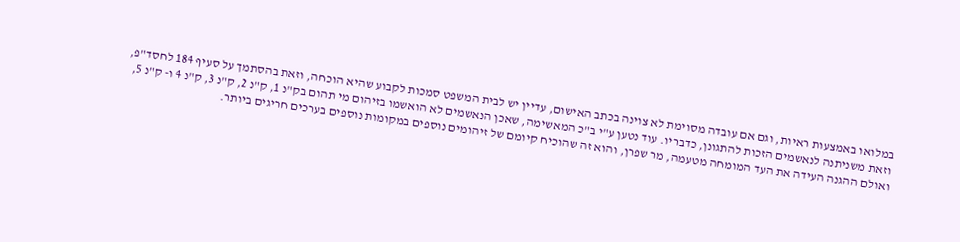במלואו באמצעות ראיות, וגם אם עובדה מסוימת לא צוינה בכתב האישום, עדיין יש לבית המשפט סמכות לקבוע שהיא הוכחה, וזאת בהסתמך על סעיף 184 לחסד"פ, וזאת משניתנה לנאשמים הזכות להתגונן, כדבריו. עוד נטען ע"י ב"כ המאשימה, שאכן הנאשמים לא הואשמו בזיהום מי תהום בק"נ 1, ק"נ 2, ק"נ 3, ק"נ 4 ו- ק"נ 5, ואולם ההגנה העידה את העד המומחה מטעמה, מר שפרן, והוא זה שהוכיח קיומם של זיהומים נוספים במקומות נוספים בערכים חריגים ביותר.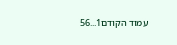עמוד הקודם1...56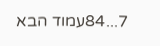7...84עמוד הבא